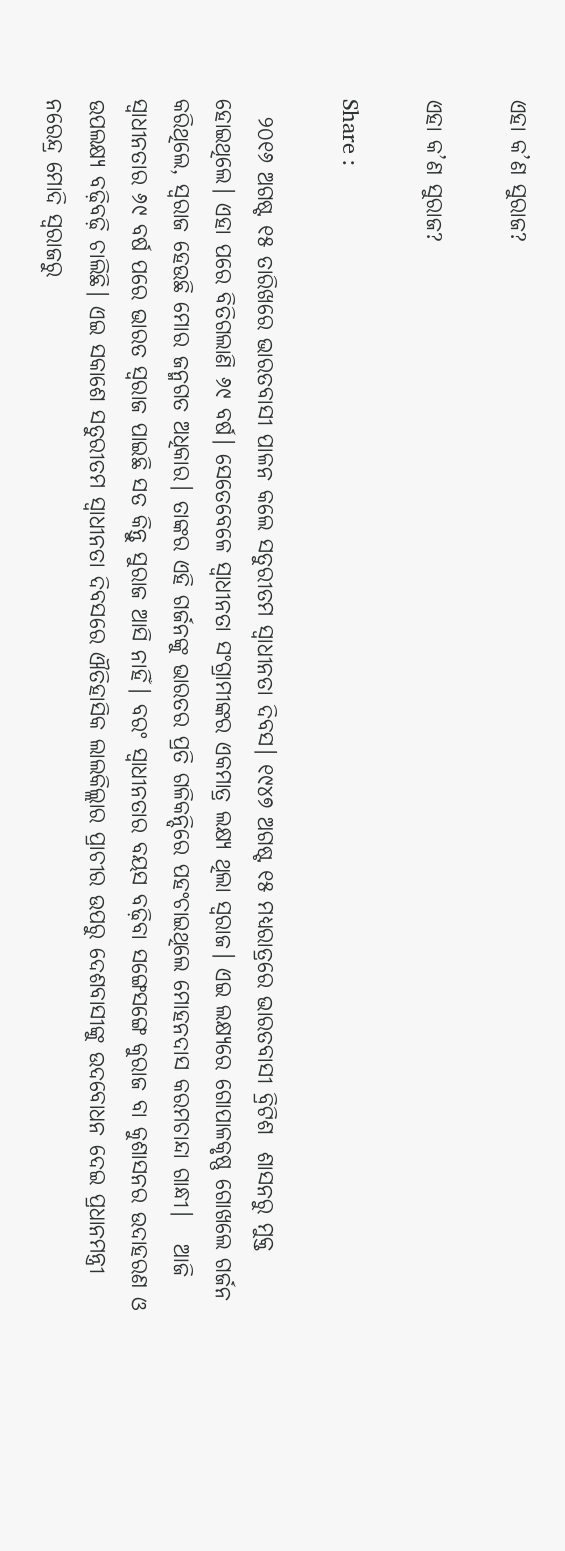ଏହା କ’ଣ ସୁରାଜ?

ଏହା କ’ଣ ସୁରାଜ?

Share :

  ୨୦୧୬ ଅଗଷ୍ଟ ୧୫ ତାରିଖରେ ଭାରତବାସୀ ପାଳନ କଲେ ସତୁରୀତମ ସ୍ବାଧୀନତା ଦିବସ। ୧୯୪୭ ଅଗଷ୍ଟ ୧୫ ମଧ୍ୟରାତ୍ରରେ ଭାରତବାସୀ ବ୍ରିଟିଶ  ଶାସନରୁ ମୁକ୍ତ ହୋଇଥିଲେ। ଏହା ପରେ ବିତିଗଲାଣି ୬୯ ବର୍ଷ। ସେତେବେଳେ ସ୍ବାଧୀନତା ସଂଗ୍ରାମୀଙ୍କର ଏକମାତ୍ର ଲକ୍ଷ୍ୟ ଥିଲା ସ୍ବରାଜ। ଏଇ ଲକ୍ଷ୍ୟରେ ଗୋପାଳକୃଷ୍ଣ ଗୋଖଲେ ଗର୍ଜନ କରିଥିଲେ, ସ୍ବରାଜ ହେଉଛି ମୋର ଜନ୍ମଗତ ଅଧିକାର। ତାଙ୍କର ଏହି ଗର୍ଜନଙ୍କୁ ଭାରତର ପ୍ରତି ଗଳିକନ୍ଦିରେ ପହଂଚାଇଥିଲେ ମୋହନଦାସ କରମଚାନ୍ଦା ଗାନ୍ଧୀ।   ଆଜି ସ୍ବାଧୀନତାର ୬୯ ବର୍ଷ ପରେ ଭାରତ ସ୍ବରାଜ ପାଇଛି ସତ କିନ୍ତୁ ସୁରାଜ ଆସି ନାହିଁ। ବରଂ ସ୍ବାଧୀନତାର ବୟସ ବଢ଼ିବା ସଙ୍ଗେସଙ୍ଗେ କୁରାଜ ବା କୁଶାସନର ଉଦାହରଣ ଓ ଉପଲକ୍ଷ୍ୟ ବଢ଼ିବଢ଼ି ଚାଲିଛି। ଏଇ ସକାଶେ ସତୁରୀତମ ସ୍ବାଧୀନତା ଦିବସରେ ଐତିହାସିକ ଲାଲକିଲ୍ଲାର ପ୍ରାଚୀର ଉପରୁ ଦେଶବାସୀଙ୍କୁ ଉଦବୋଧନ ଦେଇ ପ୍ରଧାନମନ୍ତ୍ରୀ ନରେନ୍ଦ୍ର ମୋଦି ସ୍ବରାଜରୁ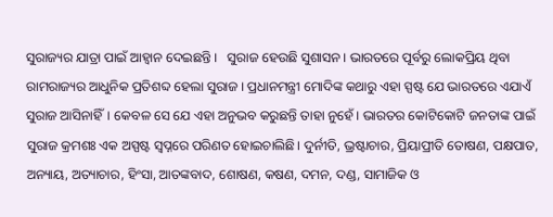ସୁରାଜ୍ୟର ଯାତ୍ରା ପାଇଁ ଆହ୍ବାନ ଦେଇଛନ୍ତି।   ସୁରାଜ ହେଉଛି ସୁଶାସନ। ଭାରତରେ ପୂର୍ବରୁ ଲୋକପ୍ରିୟ ଥିବା ରାମରାଜ୍ୟର ଆଧୁନିକ ପ୍ରତିଶବ୍ଦ ହେଲା ସୁରାଜ। ପ୍ରଧାନମନ୍ତ୍ରୀ ମୋଦିଙ୍କ କଥାରୁ ଏହା ସ୍ପଷ୍ଟ ଯେ ଭାରତରେ ଏଯାଏଁ ସୁରାଜ ଆସିନାହିଁ। କେବଳ ସେ ଯେ ଏହା ଅନୁଭବ କରୁଛନ୍ତି ତାହା ନୁହେଁ। ଭାରତର କୋଟିକୋଟି ଜନତାଙ୍କ ପାଇଁ ସୁରାଜ କ୍ରମଶଃ ଏକ ଅସ୍ପଷ୍ଟ ସ୍ବପ୍ନରେ ପରିଣତ ହୋଇଚାଲିଛି। ଦୁର୍ନୀତି, ଭ୍ରଷ୍ଟାଚାର, ପ୍ରିୟାପ୍ରୀତି ତୋଷଣ, ପକ୍ଷପାତ, ଅନ୍ୟାୟ, ଅତ୍ୟାଚାର, ହିଂସା, ଆତଙ୍କବାଦ, ଶୋଷଣ, କଷଣ, ଦମନ, ଦଣ୍ଡ, ସାମାଜିକ ଓ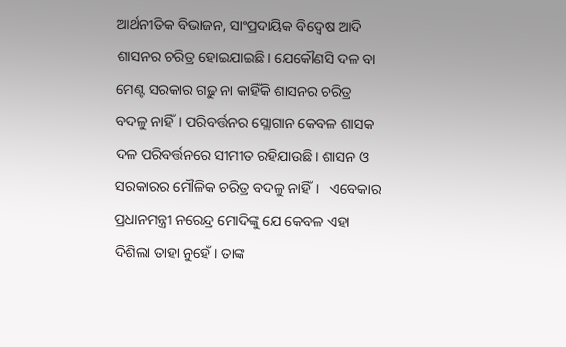ଆର୍ଥନୀତିକ ବିଭାଜନ, ସାଂପ୍ରଦାୟିକ ବିଦ୍ବେଷ ଆଦି ଶାସନର ଚରିତ୍ର ହୋଇଯାଇଛି। ଯେକୌଣସି ଦଳ ବା ମେଣ୍ଟ ସରକାର ଗଢ଼ୁ ନା କାହିଁକି ଶାସନର ଚରିତ୍ର ବଦଳୁ ନାହିଁ। ପରିବର୍ତ୍ତନର ସ୍ଲୋଗାନ କେବଳ ଶାସକ ଦଳ ପରିବର୍ତ୍ତନରେ ସୀମୀତ ରହିଯାଉଛି। ଶାସନ ଓ ସରକାରର ମୌଳିକ ଚରିତ୍ର ବଦଳୁ ନାହିଁ।   ଏବେକାର ପ୍ରଧାନମନ୍ତ୍ରୀ ନରେନ୍ଦ୍ର ମୋଦିଙ୍କୁ ଯେ କେବଳ ଏହା ଦିଶିଲା ତାହା ନୁହେଁ। ତାଙ୍କ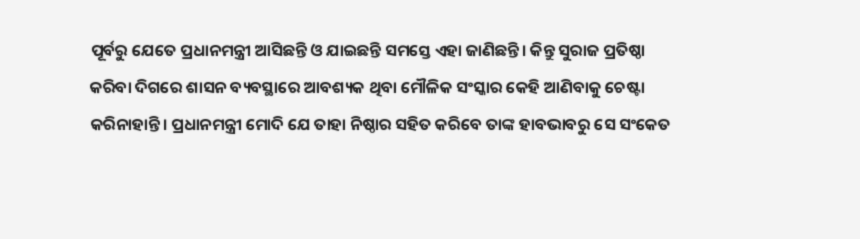ପୂର୍ବରୁ ଯେତେ ପ୍ରଧାନମନ୍ତ୍ରୀ ଆସିଛନ୍ତି ଓ ଯାଇଛନ୍ତି ସମସ୍ତେ ଏହା ଜାଣିଛନ୍ତି। କିନ୍ତୁ ସୁରାଜ ପ୍ରତିଷ୍ଠା କରିବା ଦିଗରେ ଶାସନ ବ୍ୟବସ୍ଥାରେ ଆବଶ୍ୟକ ଥିବା ମୌଳିକ ସଂସ୍କାର କେହି ଆଣିବାକୁ ଚେଷ୍ଟା କରିନାହାନ୍ତି। ପ୍ରଧାନମନ୍ତ୍ରୀ ମୋଦି ଯେ ତାହା ନିଷ୍ଠାର ସହିତ କରିବେ ତାଙ୍କ ହାବଭାବରୁ ସେ ସଂକେତ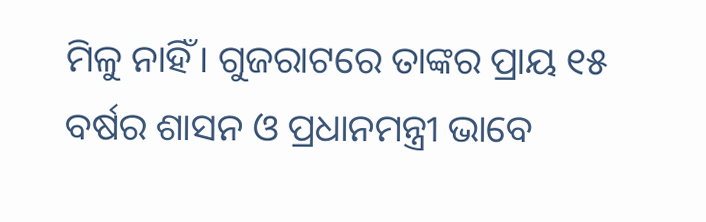ମିଳୁ ନାହିଁ। ଗୁଜରାଟରେ ତାଙ୍କର ପ୍ରାୟ ୧୫ ବର୍ଷର ଶାସନ ଓ ପ୍ରଧାନମନ୍ତ୍ରୀ ଭାବେ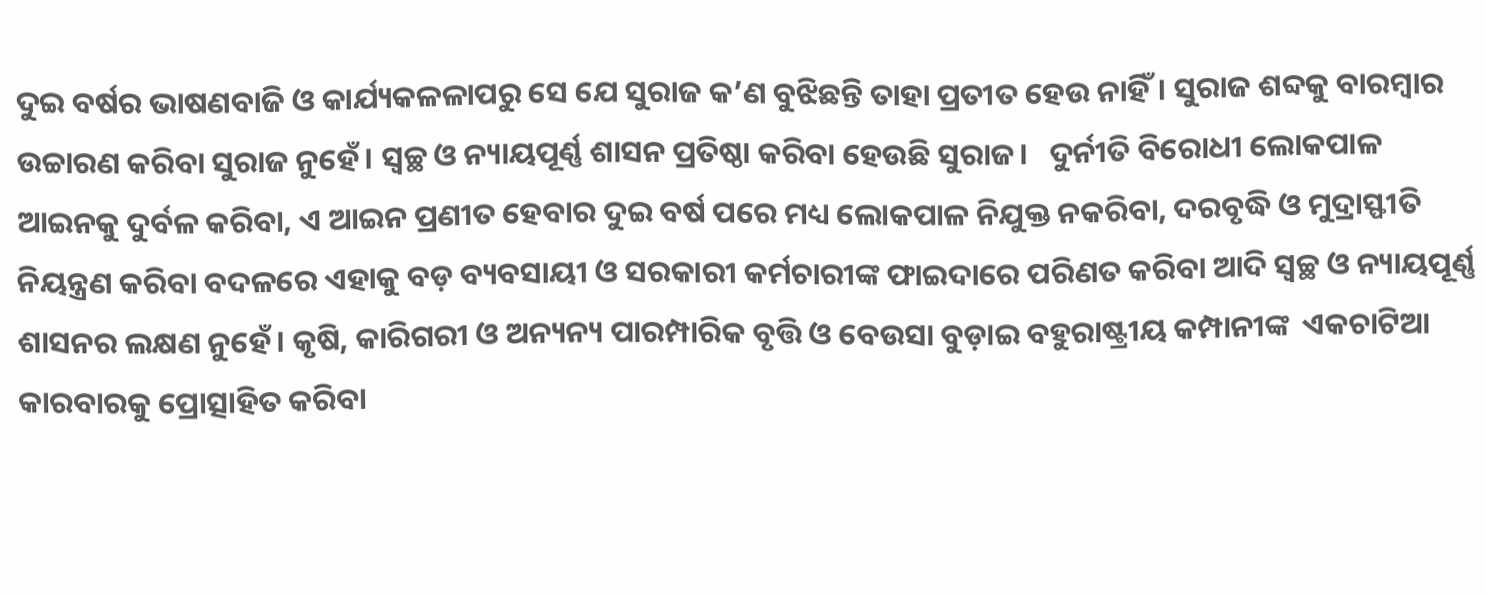ଦୁଇ ବର୍ଷର ଭାଷଣବାଜି ଓ କାର୍ଯ୍ୟକଳଳାପରୁ ସେ ଯେ ସୁରାଜ କ’ଣ ବୁଝିଛନ୍ତି ତାହା ପ୍ରତୀତ ହେଉ ନାହିଁ। ସୁରାଜ ଶବ୍ଦକୁ ବାରମ୍ବାର ଉଚ୍ଚାରଣ କରିବା ସୁରାଜ ନୁହେଁ। ସ୍ବଚ୍ଛ ଓ ନ୍ୟାୟପୂର୍ଣ୍ଣ ଶାସନ ପ୍ରତିଷ୍ଠା କରିବା ହେଉଛି ସୁରାଜ।   ଦୁର୍ନୀତି ବିରୋଧୀ ଲୋକପାଳ ଆଇନକୁ ଦୁର୍ବଳ କରିବା, ଏ ଆଇନ ପ୍ରଣୀତ ହେବାର ଦୁଇ ବର୍ଷ ପରେ ମଧ୍ୟ ଲୋକପାଳ ନିଯୁକ୍ତ ନକରିବା, ଦରବୃଦ୍ଧି ଓ ମୁଦ୍ରାସ୍ଫୀତି ନିୟନ୍ତ୍ରଣ କରିବା ବଦଳରେ ଏହାକୁ ବଡ଼ ବ୍ୟବସାୟୀ ଓ ସରକାରୀ କର୍ମଚାରୀଙ୍କ ଫାଇଦାରେ ପରିଣତ କରିବା ଆଦି ସ୍ବଚ୍ଛ ଓ ନ୍ୟାୟପୂର୍ଣ୍ଣ ଶାସନର ଲକ୍ଷଣ ନୁହେଁ। କୃଷି, କାରିଗରୀ ଓ ଅନ୍ୟନ୍ୟ ପାରମ୍ପାରିକ ବୃତ୍ତି ଓ ବେଉସା ବୁଡ଼ାଇ ବହୁରାଷ୍ଟ୍ରୀୟ କମ୍ପାନୀଙ୍କ  ଏକଚାଟିଆ କାରବାରକୁ ପ୍ରୋତ୍ସାହିତ କରିବା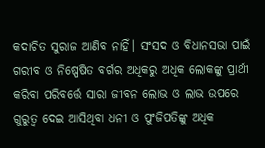କଦାଚିତ ସୁରାଜ ଆଣିବ ନାହିଁ। ସଂସଦ ଓ ବିଧାନସଭା ପାଇଁ ଗରୀବ ଓ ନିଷ୍ପେଷିତ ବର୍ଗର ଅଧିକରୁ ଅଧିକ ଲୋକଙ୍କୁ ପ୍ରାର୍ଥୀ କରିବା ପରିବର୍ତ୍ତେ ସାରା ଜୀବନ ଲୋଭ ଓ ଲାଭ ଉପରେ ଗୁରୁତ୍ବ ଦେଇ ଆସିଥିବା ଧନୀ ଓ ପୁଂଜିପତିଙ୍କୁ ଅଧିକ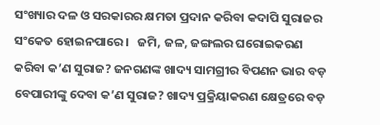ସଂଖ୍ୟାର ଦଳ ଓ ସରକାରର କ୍ଷମତା ପ୍ରଦାନ କରିବା କଦାପି ସୁରାଜର ସଂକେତ ହୋଇନପାରେ।   ଜମି, ଜଳ, ଜଙ୍ଗଲର ଘରୋଇକରଣ କରିବା କ’ଣ ସୁରାଜ? ଜନଗଣଙ୍କ ଖାଦ୍ୟ ସାମଗ୍ରୀର ବିପଣନ ଭାର ବଡ଼ ବେପାରୀଙ୍କୁ ଦେବା କ’ଣ ସୁରାଜ? ଖାଦ୍ୟ ପ୍ରକ୍ରିୟାକରଣ କ୍ଷେତ୍ରରେ ବଡ଼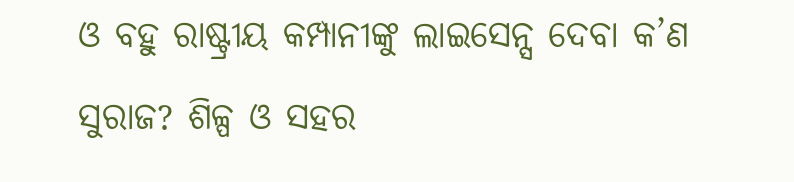ଓ ବହୁ ରାଷ୍ଟ୍ରୀୟ କମ୍ପାନୀଙ୍କୁ ଲାଇସେନ୍ସ ଦେବା କ’ଣ ସୁରାଜ? ଶିଳ୍ପ ଓ ସହର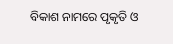ବିକାଶ ନାମରେ ପୃକୃତି ଓ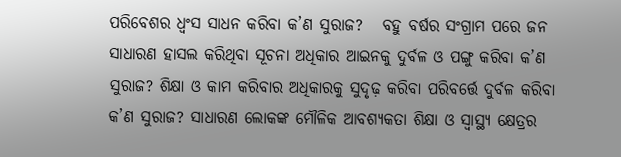ପରିବେଶର ଧ୍ବଂସ ସାଧନ କରିବା କ’ଣ ସୁରାଜ?   ବହୁ ବର୍ଷର ସଂଗ୍ରାମ ପରେ ଜନ ସାଧାରଣ ହାସଲ କରିଥିବା ସୂଚନା ଅଧିକାର ଆଇନକୁ ଦୁର୍ବଳ ଓ ପଙ୍ଗୁ କରିବା କ’ଣ ସୁରାଜ? ଶିକ୍ଷା ଓ କାମ କରିବାର ଅଧିକାରକୁ ସୁଦୃଢ଼ କରିବା ପରିବର୍ତ୍ତେ ଦୁର୍ବଳ କରିବା କ’ଣ ସୁରାଜ? ସାଧାରଣ ଲୋକଙ୍କ ମୌଳିକ ଆବଶ୍ୟକତା ଶିକ୍ଷା ଓ ସ୍ବାସ୍ଥ୍ୟ କ୍ଷେତ୍ରର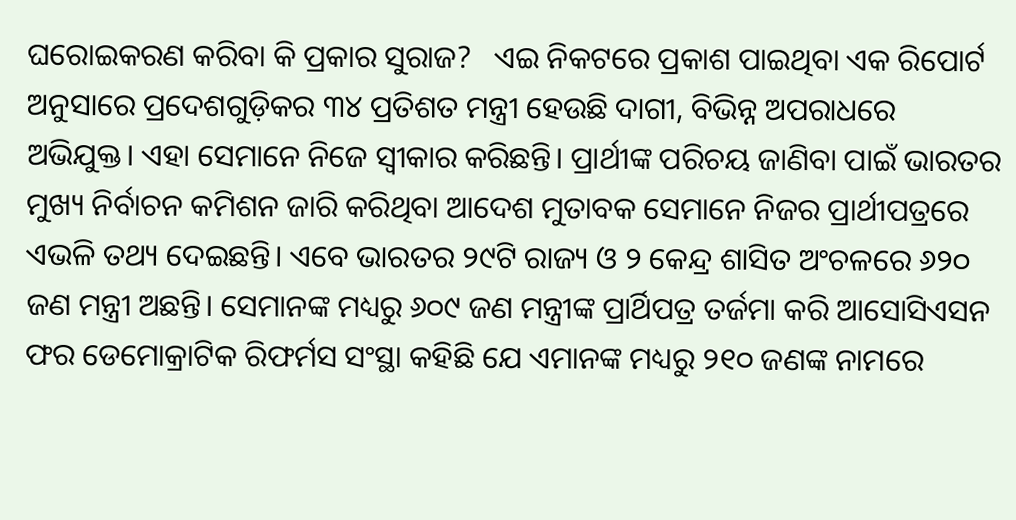ଘରୋଇକରଣ କରିବା କି ପ୍ରକାର ସୁରାଜ?   ଏଇ ନିକଟରେ ପ୍ରକାଶ ପାଇଥିବା ଏକ ରିପୋର୍ଟ ଅନୁସାରେ ପ୍ରଦେଶଗୁଡ଼ିକର ୩୪ ପ୍ରତିଶତ ମନ୍ତ୍ରୀ ହେଉଛି ଦାଗୀ, ବିଭିନ୍ନ ଅପରାଧରେ ଅଭିଯୁକ୍ତ। ଏହା ସେମାନେ ନିଜେ ସ୍ବୀକାର କରିଛନ୍ତି। ପ୍ରାର୍ଥୀଙ୍କ ପରିଚୟ ଜାଣିବା ପାଇଁ ଭାରତର ମୁଖ୍ୟ ନିର୍ବାଚନ କମିଶନ ଜାରି କରିଥିବା ଆଦେଶ ମୁତାବକ ସେମାନେ ନିଜର ପ୍ରାର୍ଥୀପତ୍ରରେ ଏଭଳି ତଥ୍ୟ ଦେଇଛନ୍ତି। ଏବେ ଭାରତର ୨୯ଟି ରାଜ୍ୟ ଓ ୨ କେନ୍ଦ୍ର ଶାସିତ ଅଂଚଳରେ ୬୨୦ ଜଣ ମନ୍ତ୍ରୀ ଅଛନ୍ତି। ସେମାନଙ୍କ ମଧ୍ୟରୁ ୬୦୯ ଜଣ ମନ୍ତ୍ରୀଙ୍କ ପ୍ରାର୍ଥିପତ୍ର ତର୍ଜମା କରି ଆସୋସିଏସନ ଫର ଡେମୋକ୍ରାଟିକ ରିଫର୍ମସ ସଂସ୍ଥା କହିଛି ଯେ ଏମାନଙ୍କ ମଧ୍ୟରୁ ୨୧୦ ଜଣଙ୍କ ନାମରେ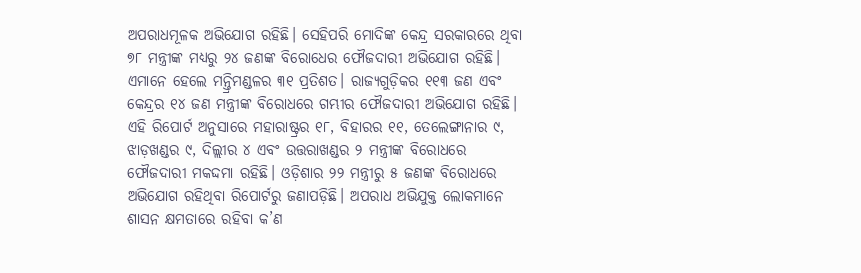ଅପରାଧମୂଳକ ଅଭିଯୋଗ ରହିଛି। ସେହିପରି ମୋଦିଙ୍କ କେନ୍ଦ୍ର ସରକାରରେ ଥିବା ୭୮ ମନ୍ତ୍ରୀଙ୍କ ମଧ୍ୟରୁ ୨୪ ଜଣଙ୍କ ବିରୋଧେର ଫୌଜଦାରୀ ଅଭିଯୋଗ ରହିଛି। ଏମାନେ ହେଲେ ମନ୍ତ୍ରିମଣ୍ଡଳର ୩୧ ପ୍ରତିଶତ। ରାଜ୍ୟଗୁଡ଼ିକର ୧୧୩ ଜଣ ଏବଂ କେନ୍ଦ୍ରର ୧୪ ଜଣ ମନ୍ତ୍ରୀଙ୍କ ବିରୋଧରେ ଗମ୍ଭୀର ଫୌଜଦାରୀ ଅଭିଯୋଗ ରହିଛି।   ଏହି ରିପୋର୍ଟ ଅନୁସାରେ ମହାରାଷ୍ଟ୍ରର ୧୮, ବିହାରର ୧୧, ତେଲେଙ୍ଗାନାର ୯, ଝାଡ଼ଖଣ୍ଡର ୯, ଦିଲ୍ଲୀର ୪ ଏବଂ ଉତ୍ତରାଖଣ୍ଡର ୨ ମନ୍ତ୍ରୀଙ୍କ ବିରୋଧରେ ଫୌଜଦାରୀ ମକଦ୍ଦମା ରହିଛି। ଓଡ଼ିଶାର ୨୨ ମନ୍ତ୍ରୀରୁ ୫ ଜଣଙ୍କ ବିରୋଧରେ ଅଭିଯୋଗ ରହିଥିବା ରିପୋର୍ଟରୁ ଜଣାପଡ଼ିଛି। ଅପରାଧ ଅଭିଯୁକ୍ତ ଲୋକମାନେ ଶାସନ କ୍ଷମତାରେ ରହିବା କ’ଣ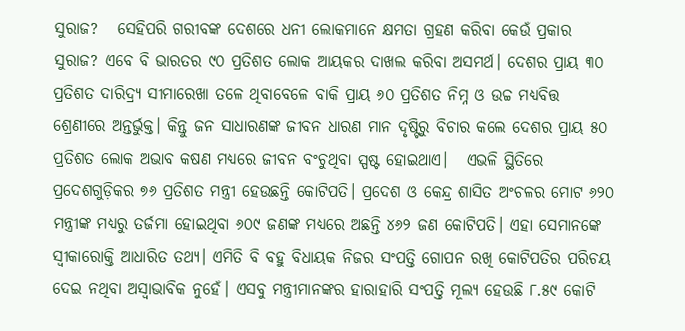ସୁରାଜ?   ସେହିପରି ଗରୀବଙ୍କ ଦେଶରେ ଧନୀ ଲୋକମାନେ କ୍ଷମତା ଗ୍ରହଣ କରିବା କେଉଁ ପ୍ରକାର ସୁରାଜ? ଏବେ ବି ଭାରତର ୯୦ ପ୍ରତିଶତ ଲୋକ ଆୟକର ଦାଖଲ କରିବା ଅସମର୍ଥ। ଦେଶର ପ୍ରାୟ ୩୦ ପ୍ରତିଶତ ଦାରିଦ୍ର୍ୟ ସୀମାରେଖା ତଳେ ଥିବାବେଳେ ବାକି ପ୍ରାୟ ୬୦ ପ୍ରତିଶତ ନିମ୍ନ ଓ ଉଚ୍ଚ ମଧ୍ୟବିତ୍ତ ଶ୍ରେଣୀରେ ଅନ୍ତର୍ଭୁକ୍ତ। କିନ୍ତୁ ଜନ ସାଧାରଣଙ୍କ ଜୀବନ ଧାରଣ ମାନ ଦୃଷ୍ଟିରୁ ବିଚାର କଲେ ଦେଶର ପ୍ରାୟ ୫୦ ପ୍ରତିଶତ ଲୋକ ଅଭାବ କଷଣ ମଧ୍ୟରେ ଜୀବନ ବଂଚୁଥିବା ସ୍ପଷ୍ଟ ହୋଇଥାଏ।   ଏଭଳି ସ୍ଥିତିରେ ପ୍ରଦେଶଗୁଡ଼ିକର ୭୬ ପ୍ରତିଶତ ମନ୍ତ୍ରୀ ହେଉଛନ୍ତି କୋଟିପତି। ପ୍ରଦେଶ ଓ କେନ୍ଦ୍ର ଶାସିତ ଅଂଚଳର ମୋଟ ୬୨୦ ମନ୍ତ୍ରୀଙ୍କ ମଧ୍ୟରୁ ତର୍ଜମା ହୋଇଥିବା ୬୦୯ ଜଣଙ୍କ ମଧ୍ୟରେ ଅଛନ୍ତି ୪୬୨ ଜଣ କୋଟିପତି। ଏହା ସେମାନଙ୍କେ ସ୍ବୀକାରୋକ୍ତି ଆଧାରିତ ତଥ୍ୟ। ଏମିତି ବି ବହୁ ବିଧାୟକ ନିଜର ସଂପତ୍ତି ଗୋପନ ରଖି କୋଟିପତିର ପରିଚୟ ଦେଇ ନଥିବା ଅସ୍ବାଭାବିକ ନୁହେଁ। ଏସବୁ ମନ୍ତ୍ରୀମାନଙ୍କର ହାରାହାରି ସଂପତ୍ତି ମୂଲ୍ୟ ହେଉଛି ୮.୫୯ କୋଟି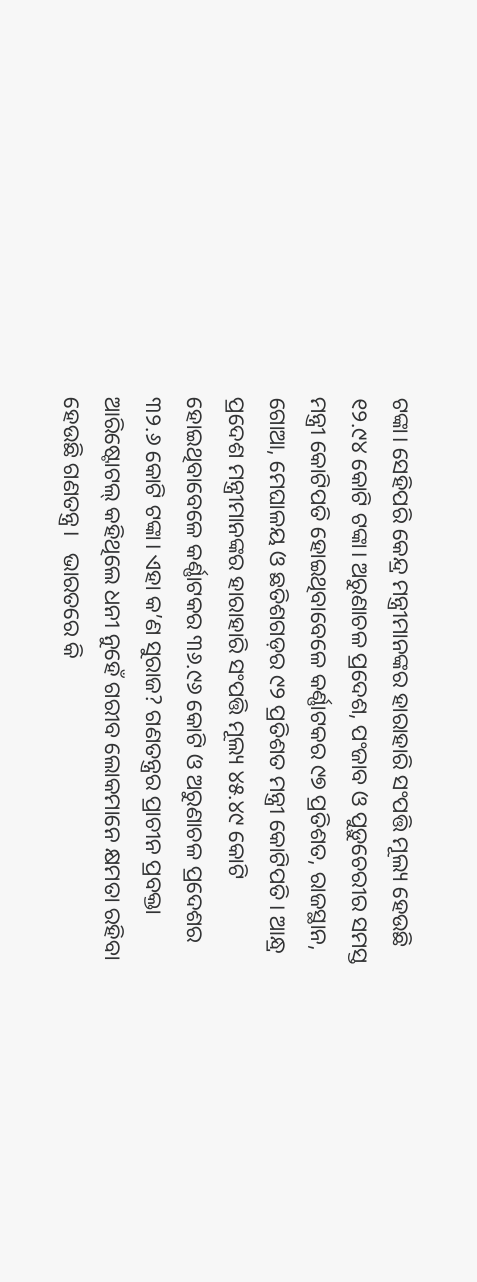ଟଙ୍କା। ସେହିପରି କେନ୍ଦ୍ର ମନ୍ତ୍ରୀମାନଙ୍କର ହାରାହାରି ସଂପତ୍ତି ମୂଲ୍ୟ ହେଉଛି ୧୨.୯୪ କୋଟି ଟଙ୍କା। ଅରୁଣାଚଳ ପ୍ରଦେଶ, ପଂଜାବ ଓ ପୁଡ଼ୁଚେରୀର ସମସ୍ତ ମନ୍ତ୍ରୀ କୋଟିପତି ହୋଇଥିବାବେଳେ କର୍ଣ୍ଣାଟକର ୯୭ ପ୍ରତିଶତ, ରାଜସ୍ଥାନ, ଗୋଆ, ମେଘାଳୟ ଓ ଛତିଶଗଡ଼ର ୯୨ ପ୍ରତିଶତ ମନ୍ତ୍ରୀ କୋଟିପତି। ଆନ୍ଧ୍ର ପ୍ରଦେଶ ମନ୍ତ୍ରୀମାନଙ୍କର ହାରାହାରି ସଂପତ୍ତି ମୂଲ୍ୟ ୪୫.୪୯ କୋଟି ହୋଇଥିବାବେଳେ କର୍ଣ୍ଣାଟକର ୩୬.୯୬ କୋଟି ଓ ଅରୁଣାଚଳ ପ୍ରଦେଶର ୩୨.୬ କୋଟି ଟଙ୍କା। ଏହା କ’ଣ ସୁରାଜ? ଗଣତନ୍ତ୍ରର ପ୍ରାଚୀନ ପ୍ରବକ୍ତା ଆରିଷ୍ଟୋଟଲ୍ କହିଥିଲେ ଧନୀ ନୁହେଁ ଗରୀବ ଲୋକମାନେ କ୍ଷମତା ରହିବା ହେଉଛି ଗଣତନ୍ତ୍ର।   ଭାରତରେ କି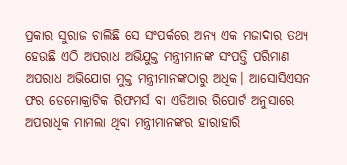ପ୍ରକାର ସୁରାଜ ଚାଲିଛି ସେ ସଂପର୍କରେ ଅନ୍ୟ ଏକ ମଜାଦାର ତଥ୍ୟ ହେଉଛି ଏଠି ଅପରାଧ ଅଭିଯୁକ୍ତ ମନ୍ତ୍ରୀମାନଙ୍କ ସଂପତ୍ତି ପରିମାଣ ଅପରାଧ ଅଭିଯୋଗ ମୁକ୍ତ ମନ୍ତ୍ରୀମାନଙ୍କଠାରୁ ଅଧିକ। ଆସୋସିଏସନ ଫର ଡେମୋକ୍ରାଟିକ ରିଫମର୍ସ ବା ଏଡିଆର ରିପୋର୍ଟ ଅନୁସାରେ ଅପରାଧିକ ମାମଲା ଥିବା ମନ୍ତ୍ରୀମାନଙ୍କର ହାରାହାରି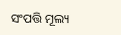ସଂପତ୍ତି ମୂଲ୍ୟ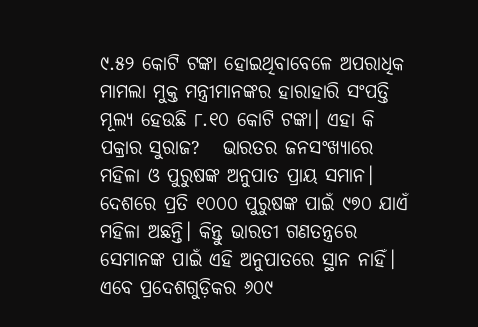୯.୫୨ କୋଟି ଟଙ୍କା ହୋଇଥିବାବେଳେ ଅପରାଧିକ ମାମଲା ମୁକ୍ତ ମନ୍ତ୍ରୀମାନଙ୍କର ହାରାହାରି ସଂପତ୍ତି ମୂଲ୍ୟ ହେଉଛି ୮.୧୦ କୋଟି ଟଙ୍କା। ଏହା କି ପକ୍ରାର ସୁରାଜ?   ଭାରତର ଜନସଂଖ୍ୟାରେ ମହିଳା ଓ ପୁରୁଷଙ୍କ ଅନୁପାତ ପ୍ରାୟ ସମାନ। ଦେଶରେ ପ୍ରତି ୧୦୦୦ ପୁରୁଷଙ୍କ ପାଇଁ ୯୭୦ ଯାଏଁ ମହିଳା ଅଛନ୍ତି। କିନ୍ତୁ ଭାରତୀ ଗଣତନ୍ତ୍ରରେ ସେମାନଙ୍କ ପାଇଁ ଏହି ଅନୁପାତରେ ସ୍ଥାନ ନାହିଁ। ଏବେ ପ୍ରଦେଶଗୁଡ଼ିକର ୬୦୯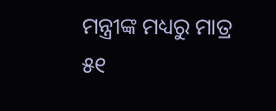ମନ୍ତ୍ରୀଙ୍କ ମଧ୍ୟରୁ ମାତ୍ର ୫୧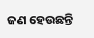ଜଣ ହେଉଛନ୍ତି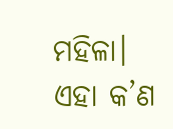ମହିଳା। ଏହା କ’ଣ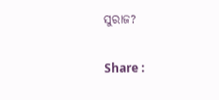ସୁରାଜ?

Share :